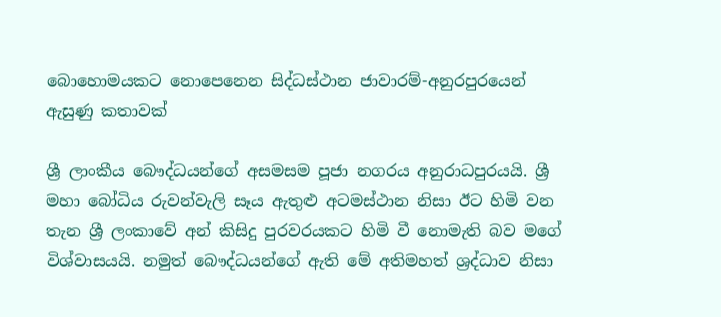බොහොමයකට නොපෙනෙන සිද්ධස්ථාන ජාවාරම්-අනුරපුරයෙන් ඇසුණු කතාවක්

ශ්‍රී ලාංකීය බෞද්ධයන්ගේ අසමසම පූජා නගරය අනුරාධපුරයයි. ශ්‍රී මහා බෝධිය රුවන්වැලි සෑය ඇතුළු අටමස්ථාන නිසා ඊට හිමි වන තැන ශ්‍රී ලංකාවේ අන් කිසිදු පුරවරයකට හිමි වී නොමැති බව මගේ විශ්වාසයයි. නමුත් බෞද්ධයන්ගේ ඇති මේ අතිමහත් ශ්‍රද්ධාව නිසා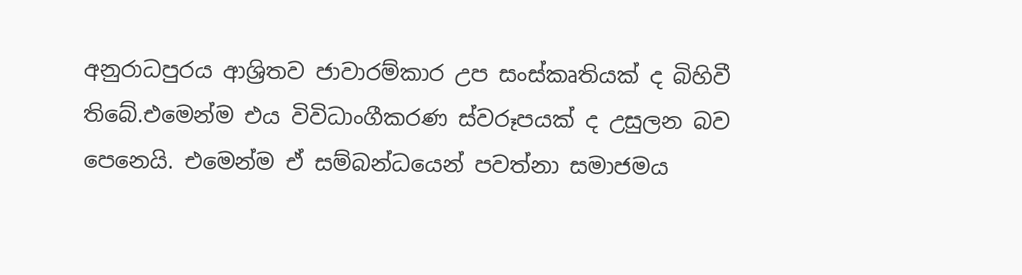අනුරාධපුරය ආශ්‍රිතව ජාවාරම්කාර උප සංස්කෘතියක් ද බිහිවී තිබේ.එමෙන්ම එය විවිධාංගීකරණ ස්වරූපයක් ද උසුලන බව පෙනෙයි. එමෙන්ම ඒ සම්බන්ධයෙන් පවත්නා සමාජමය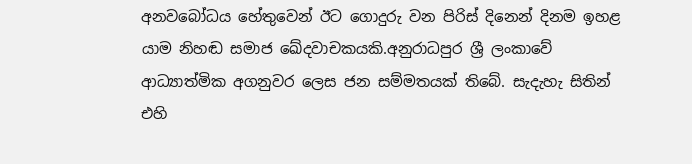අනවබෝධය හේතුවෙන් ඊට ගොදුරු වන පිරිස් දිනෙන් දිනම ඉහළ යාම නිහඬ සමාජ ඛේදවාචකයකි.අනුරාධපුර ශ්‍රී ලංකාවේ ආධ්‍යාත්මික අගනුවර ලෙස ජන සම්මතයක් තිබේ. සැදැහැ සිතින් එහි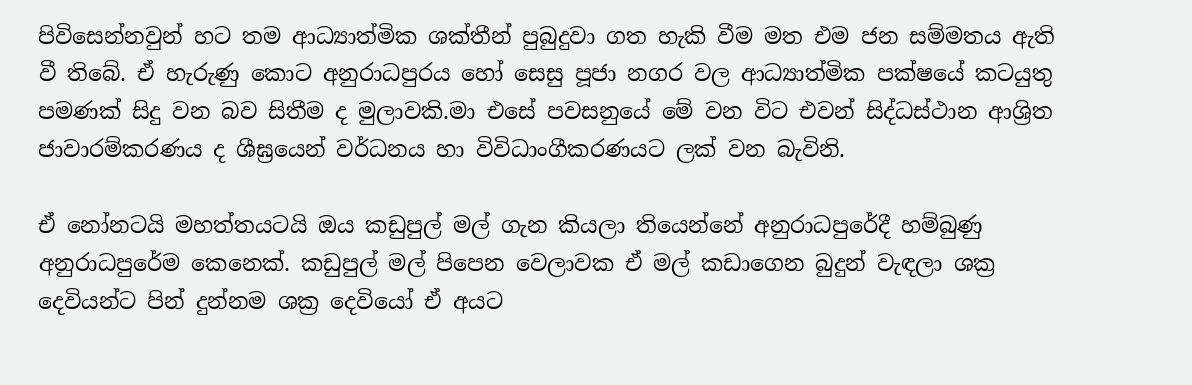පිවිසෙන්නවුන් හට තම ආධ්‍යාත්මික ශක්තීන් පුබුදුවා ගත හැකි වීම මත එම ජන සම්මතය ඇති වී තිබේ. ඒ හැරුණු කොට අනුරාධපුරය හෝ සෙසු පූජා නගර වල ආධ්‍යාත්මික පක්ෂයේ කටයුතු පමණක් සිදු වන බව සිතීම ද මුලාවකි.මා එසේ පවසනුයේ මේ වන විට එවන් සිද්ධස්ථාන ආශ්‍රිත ජාවාරම්කරණය ද ශීඝ්‍රයෙන් වර්ධනය හා විවිධාංගීකරණයට ලක් වන බැවිනි.

ඒ නෝනටයි මහත්තයටයි ඔය කඩුපුල් මල් ගැන කියලා තියෙන්නේ අනුරාධපුරේදී හම්බුණු අනුරාධපුරේම කෙනෙක්. කඩුපුල් මල් පිපෙන වෙලාවක ඒ මල් කඩාගෙන බුදුන් වැඳලා ශක්‍ර දෙවියන්ට පින් දුන්නම ශක්‍ර දෙවියෝ ඒ අයට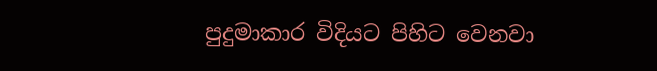පුදුමාකාර විදියට පිහිට වෙනවා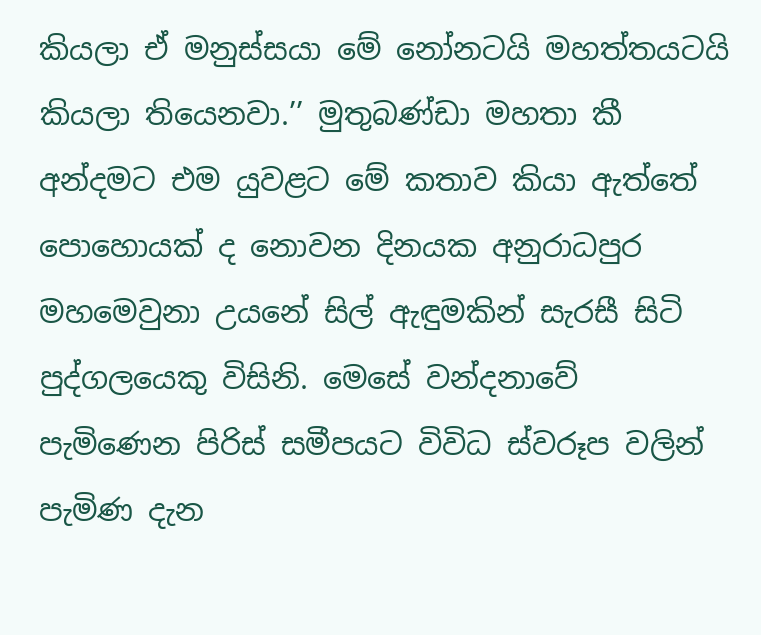කියලා ඒ මනුස්සයා මේ නෝනටයි මහත්තයටයි කියලා තියෙනවා.’’ මුතුබණ්ඩා මහතා කී අන්දමට එම යුවළට මේ කතාව කියා ඇත්තේ පොහොයක් ද නොවන දිනයක අනුරාධපුර මහමෙවුනා උයනේ සිල් ඇඳුමකින් සැරසී සිටි පුද්ගලයෙකු විසිනි. මෙසේ වන්දනාවේ පැමිණෙන පිරිස් සමීපයට විවිධ ස්වරූප වලින් පැමිණ දැන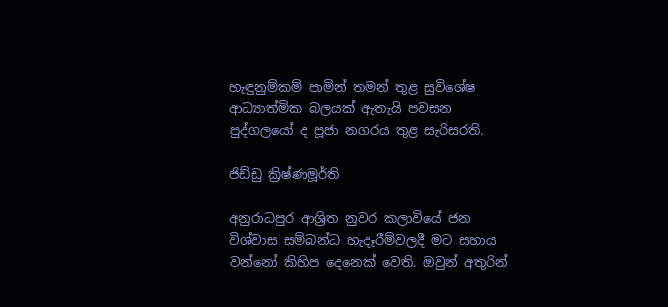හැඳුනුම්කම් පාමින් තමන් තුළ සුවිශේෂ ආධ්‍යාත්මික බලයක් ඇතැයි පවසන පුද්ගලයෝ ද පූජා නගරය තුළ සැරිසරති.

ජිඩ්ඩු ක්‍රිෂ්ණමූර්ති

අනුරාධපුර ආශ්‍රිත නුවර කලාවියේ ජන විශ්වාස සම්බන්ධ හැදෑරීම්වලදී මට සහාය වන්නෝ කිහිප දෙනෙක් වෙති. ඔවුන් අතුරින්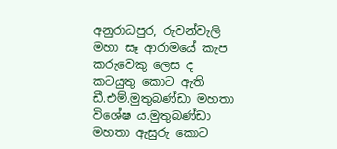අනුරාධපුර, රුවන්වැලි මහා සෑ ආරාමයේ කැප කරුවෙකු ලෙස ද කටයුතු කොට ඇති ඩී.එම්.මුතුබණ්ඩා මහතා විශේෂ ය.මුතුබණ්ඩා මහතා ඇසුරු කොට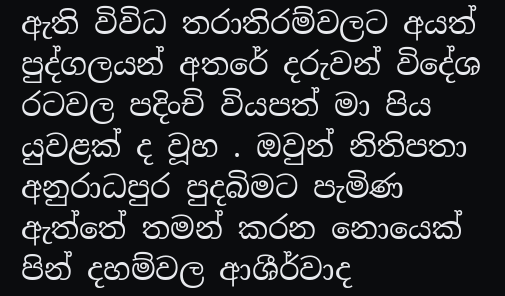ඇති විවිධ තරාතිරම්වලට අයත් පුද්ගලයන් අතරේ දරුවන් විදේශ රටවල පදිංචි වියපත් මා පිය යුවළක් ද වූහ . ඔවුන් නිතිපතා අනුරාධපුර පුදබිමට පැමිණ ඇත්තේ තමන් කරන නොයෙක් පින් දහම්වල ආශීර්වාද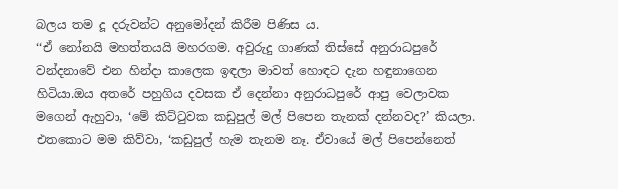බලය තම දූ දරුවන්ට අනුමෝදන් කිරීම පිණිස ය.
‘‘ඒ නෝනයි මහත්තයයි මහරගම. අවුරුදු ගාණක් තිස්සේ අනුරාධපුරේ වන්දනාවේ එන හින්දා කාලෙක ඉඳලා මාවත් හොඳට දැන හඳුනාගෙන හිටියා.ඔය අතරේ පහුගිය දවසක ඒ දෙන්නා අනුරාධපුරේ ආපු වෙලාවක මගෙන් ඇහුවා, ‘මේ කිට්ටුවක කඩුපුල් මල් පිපෙන තැනක් දන්නවද?’ කියලා. එතකොට මම කිව්වා, ‘කඩුපුල් හැම තැනම නෑ. ඒවායේ මල් පිපෙන්නෙත්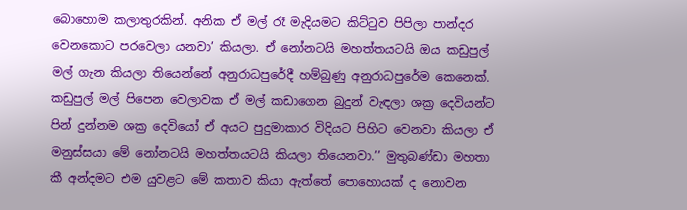බොහොම කලාතුරකින්. අනික ඒ මල් රෑ මැදියමට කිට්ටුව පිපිලා පාන්දර වෙනකොට පරවෙලා යනවා’ කියලා. ඒ නෝනටයි මහත්තයටයි ඔය කඩුපුල් මල් ගැන කියලා තියෙන්නේ අනුරාධපුරේදී හම්බුණු අනුරාධපුරේම කෙනෙක්. කඩුපුල් මල් පිපෙන වෙලාවක ඒ මල් කඩාගෙන බුදුන් වැඳලා ශක්‍ර දෙවියන්ට පින් දුන්නම ශක්‍ර දෙවියෝ ඒ අයට පුදුමාකාර විදියට පිහිට වෙනවා කියලා ඒ මනුස්සයා මේ නෝනටයි මහත්තයටයි කියලා තියෙනවා.’’ මුතුබණ්ඩා මහතා කී අන්දමට එම යුවළට මේ කතාව කියා ඇත්තේ පොහොයක් ද නොවන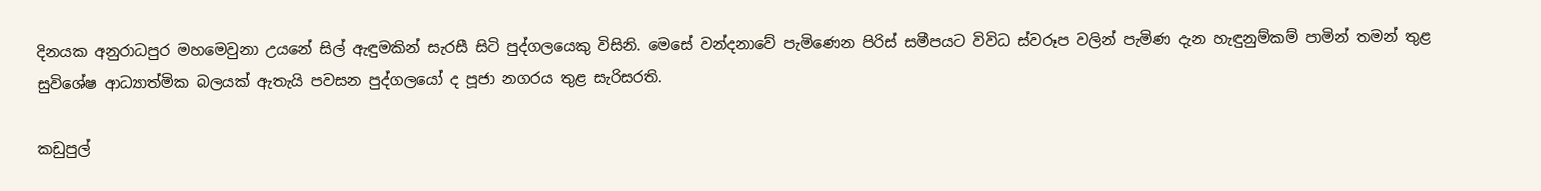දිනයක අනුරාධපුර මහමෙවුනා උයනේ සිල් ඇඳුමකින් සැරසී සිටි පුද්ගලයෙකු විසිනි. මෙසේ වන්දනාවේ පැමිණෙන පිරිස් සමීපයට විවිධ ස්වරූප වලින් පැමිණ දැන හැඳුනුම්කම් පාමින් තමන් තුළ සුවිශේෂ ආධ්‍යාත්මික බලයක් ඇතැයි පවසන පුද්ගලයෝ ද පූජා නගරය තුළ සැරිසරති.

කඩුපුල්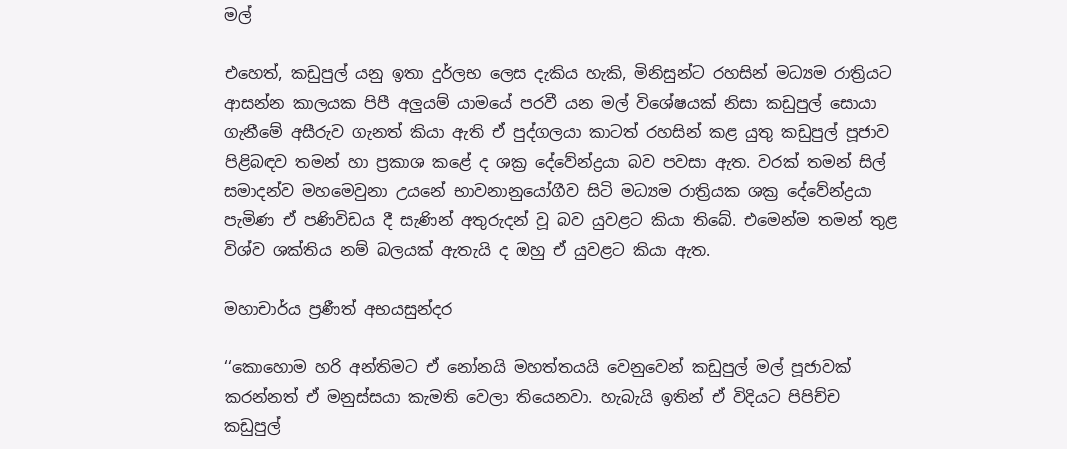මල්

එහෙත්, කඩුපුල් යනු ඉතා දුර්ලභ ලෙස දැකිය හැකි, මිනිසුන්ට රහසින් මධ්‍යම රාත්‍රියට ආසන්න කාලයක පිපී අලුයම් යාමයේ පරවී යන මල් විශේෂයක් නිසා කඩුපුල් සොයා ගැනීමේ අසීරුව ගැනත් කියා ඇති ඒ පුද්ගලයා කාටත් රහසින් කළ යුතු කඩුපුල් පූජාව පිළිබඳව තමන් හා ප්‍රකාශ කළේ ද ශක්‍ර දේවේන්ද්‍රයා බව පවසා ඇත. වරක් තමන් සිල් සමාදන්ව මහමෙවුනා උයනේ භාවනානුයෝගීව සිටි මධ්‍යම රාත්‍රියක ශක්‍ර දේවේන්ද්‍රයා පැමිණ ඒ පණිවිඩය දී සැණින් අතුරුදන් වූ බව යුවළට කියා තිබේ. එමෙන්ම තමන් තුළ විශ්ව ශක්තිය නම් බලයක් ඇතැයි ද ඔහු ඒ යුවළට කියා ඇත.

මහාචාර්ය ප්‍රණීත් අභයසුන්දර

‘‘කොහොම හරි අන්තිමට ඒ නෝනයි මහත්තයයි වෙනුවෙන් කඩුපුල් මල් පූජාවක් කරන්නත් ඒ මනුස්සයා කැමති වෙලා තියෙනවා. හැබැයි ඉතින් ඒ විදියට පිපිච්ච කඩුපුල්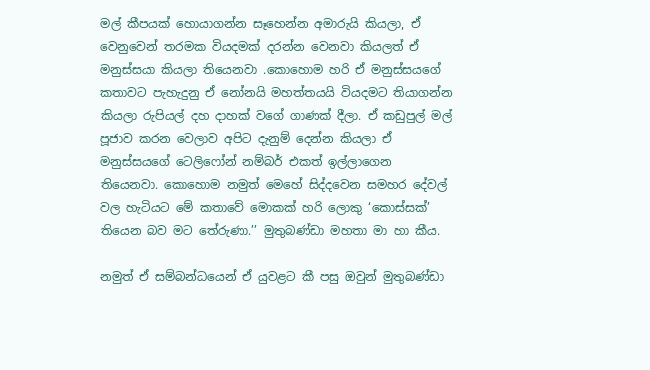මල් කීපයක් හොයාගන්න සෑහෙන්න අමාරුයි කියලා, ඒ වෙනුවෙන් තරමක වියදමක් දරන්න වෙනවා කියලත් ඒ මනුස්සයා කියලා තියෙනවා .කොහොම හරි ඒ මනුස්සයගේ කතාවට පැහැදුනු ඒ නෝනයි මහත්තයයි වියදමට තියාගන්න කියලා රුපියල් දහ දාහක් වගේ ගාණක් දීලා. ඒ කඩුපුල් මල් පූජාව කරන වෙලාව අපිට දැනුම් දෙන්න කියලා ඒ මනුස්සයගේ ටෙලිෆෝන් නම්බර් එකත් ඉල්ලාගෙන තියෙනවා. කොහොම නමුත් මෙහේ සිද්දවෙන සමහර දේවල් වල හැටියට මේ කතාවේ මොකක් හරි ලොකු ‘කොස්සක්’ තියෙන බව මට තේරුණා.’’ මුතුබණ්ඩා මහතා මා හා කීය.

නමුත් ඒ සම්බන්ධයෙන් ඒ යුවළට කී පසු ඔවුන් මුතුබණ්ඩා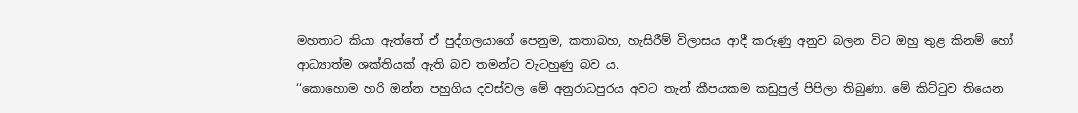මහතාට කියා ඇත්තේ ඒ පුද්ගලයාගේ පෙනුම, කතාබහ, හැසිරීම් විලාසය ආදී කරුණු අනුව බලන විට ඔහු තුළ කිනම් හෝ ආධ්‍යාත්ම ශක්තියක් ඇති බව තමන්ට වැටහුණු බව ය.
‘‘කොහොම හරි ඔන්න පහුගිය දවස්වල මේ අනුරාධපුරය අවට තැන් කීපයකම කඩුපුල් පිපිලා තිබුණා. මේ කිට්ටුව තියෙන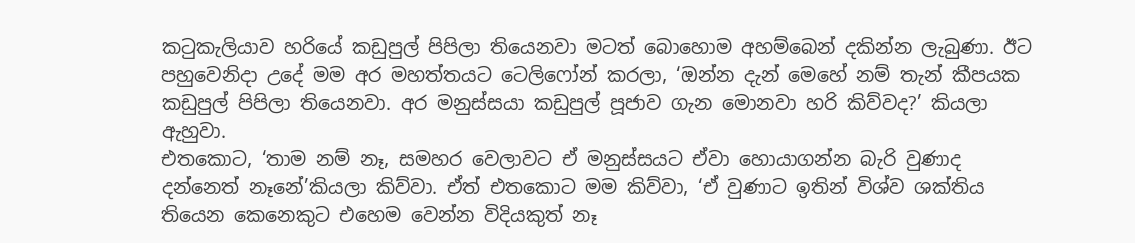කටුකැලියාව හරියේ කඩුපුල් පිපිලා තියෙනවා මටත් බොහොම අහම්බෙන් දකින්න ලැබුණා. ඊට පහුවෙනිදා උදේ මම අර මහත්තයට ටෙලිෆෝන් කරලා, ‘ඔන්න දැන් මෙහේ නම් තැන් කීපයක කඩුපුල් පිපිලා තියෙනවා. අර මනුස්සයා කඩුපුල් පූජාව ගැන මොනවා හරි කිව්වද?’ කියලා ඇහුවා.
එතකොට, ‘තාම නම් නෑ, සමහර වෙලාවට ඒ මනුස්සයට ඒවා හොයාගන්න බැරි වුණාද දන්නෙත් නෑනේ’කියලා කිව්වා. ඒත් එතකොට මම කිව්වා, ‘ඒ වුණාට ඉතින් විශ්ව ශක්තිය තියෙන කෙනෙකුට එහෙම වෙන්න විදියකුත් නෑ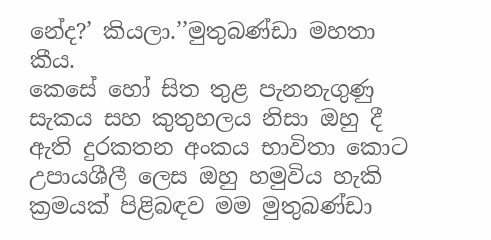නේද?’ කියලා.’’මුතුබණ්ඩා මහතා කීය.
කෙසේ හෝ සිත තුළ පැනනැගුණු සැකය සහ කුතුහලය නිසා ඔහු දී ඇති දුරකතන අංකය භාවිතා කොට උපායශීලී ලෙස ඔහු හමුවිය හැකි ක්‍රමයක් පිළිබඳව මම මුතුබණ්ඩා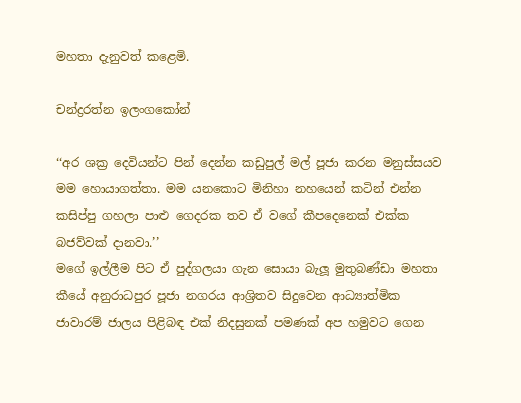මහතා දැනුවත් කළෙමි.

චන්ද්‍රරත්න ඉලංගකෝන්

‘‘අර ශක්‍ර දෙවියන්ට පින් දෙන්න කඩුපුල් මල් පූජා කරන මනුස්සයව මම හොයාගත්තා. මම යනකොට මිනිහා නහයෙන් කටින් එන්න කසිප්පු ගහලා පාළු ගෙදරක තව ඒ වගේ කීපදෙනෙක් එක්ක බජව්වක් දානවා.’’
මගේ ඉල්ලීම පිට ඒ පුද්ගලයා ගැන සොයා බැලූ මුතුබණ්ඩා මහතා කීයේ අනුරාධපුර පූජා නගරය ආශ්‍රිතව සිදුවෙන ආධ්‍යාත්මික ජාවාරම් ජාලය පිළිබඳ එක් නිදසුනක් පමණක් අප හමුවට ගෙන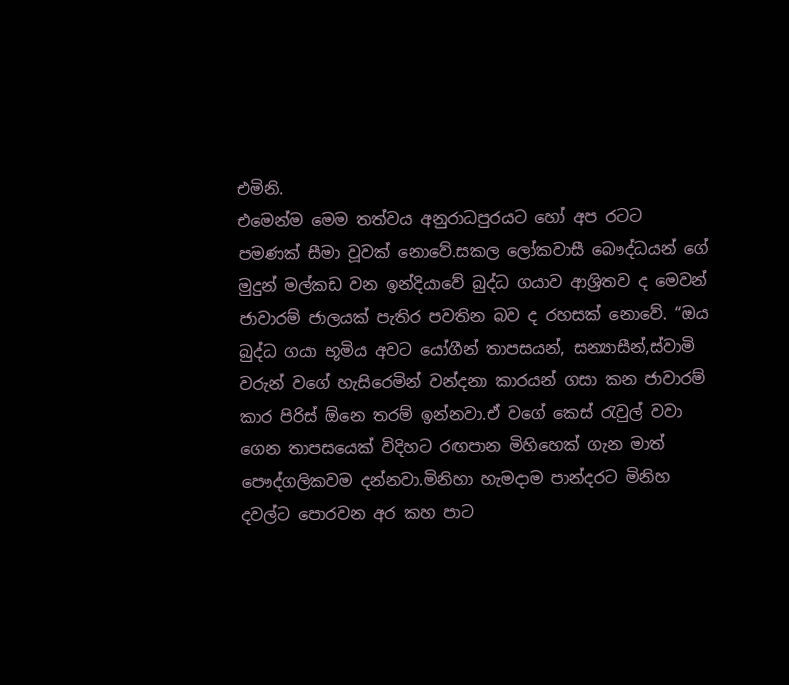එමිනි.
එමෙන්ම මෙම තත්වය අනුරාධපුරයට හෝ අප රටට පමණක් සීමා වූවක් නොවේ.සකල ලෝකවාසී බෞද්ධයන් ගේ මුදුන් මල්කඩ වන ඉන්දියාවේ බුද්ධ ගයාව ආශ්‍රිතව ද මෙවන් ජාවාරම් ජාලයක් පැතිර පවතින බව ද රහසක් නොවේ. “ඔය බුද්ධ ගයා භූමිය අවට යෝගීන් තාපසයන්, සන්‍යාසීන්,ස්වාමි වරුන් වගේ හැසිරෙමින් වන්දනා කාරයන් ගසා කන ජාවාරම් කාර පිරිස් ඕනෙ තරම් ඉන්නවා.ඒ වගේ කෙස් රැවුල් වවා ගෙන තාපසයෙක් විදිහට රඟපාන මිහිහෙක් ගැන මාත් පෞද්ගලිකවම දන්නවා.මිනිහා හැමදාම පාන්දරට මිනිහ දවල්ට පොරවන අර කහ පාට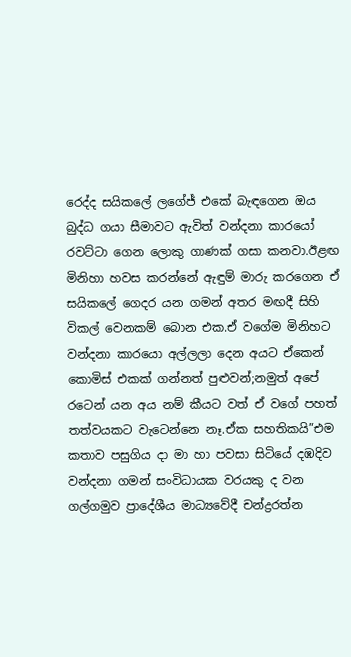රෙද්ද සයිකලේ ලගේජ් එකේ බැඳගෙන ඔය බුද්ධ ගයා සීමාවට ඇවිත් වන්දනා කාරයෝ රවට්ටා ගෙන ලොකු ගාණක් ගසා කනවා.ඊළඟ මිනිහා හවස කරන්නේ ඇඳුම් මාරු කරගෙන ඒ සයිකලේ ගෙදර යන ගමන් අතර මඟදී සිහි විකල් වෙනකම් බොන එක.ඒ වගේම මිනිහට වන්දනා කාරයො අල්ලලා දෙන අයට ඒකෙන් කොමිස් එකක් ගන්නත් පුළුවන්;නමුත් අපේ රටෙන් යන අය නම් කීයට වත් ඒ වගේ පහත් තත්වයකට වැටෙන්නෙ නෑ.ඒක සහතිකයි”එම කතාව පසුගිය දා මා හා පවසා සිටියේ දඹදිව වන්දනා ගමන් සංවිධායක වරයකු ද වන ගල්ගමුව ප්‍රාදේශීය මාධ්‍යවේදී චන්ද්‍රරත්න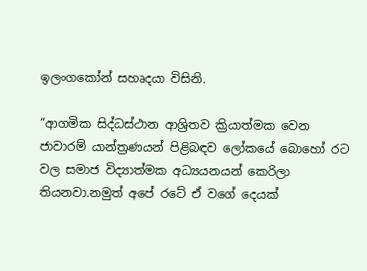ඉලංගකෝන් සහෘදයා විසිනි.

“ආගමික සිද්ධස්ථාන ආශ්‍රිතව ක්‍රියාත්මක වෙන ජාවාරම් යාන්ත්‍රණයන් පිළිබඳව ලෝකයේ බොහෝ රට වල සමාජ විද්‍යාත්මක අධ්‍යයනයන් කෙරිලා තියනවා.නමුත් අපේ රටේ ඒ වගේ දෙයක්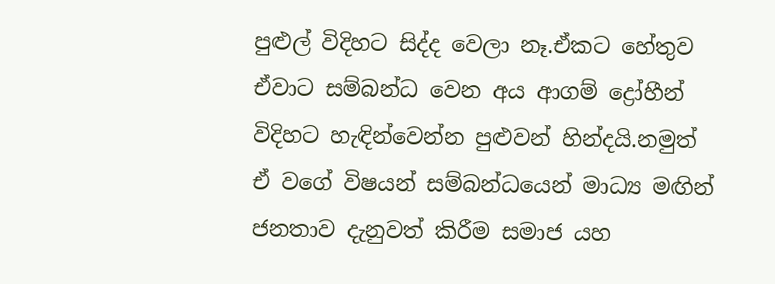පුළුල් විදිහට සිද්ද වෙලා නෑ.ඒකට හේතුව ඒවාට සම්බන්ධ වෙන අය ආගම් ද්‍රෝහීන් විදිහට හැඳින්වෙන්න පුළුවන් හින්දයි.නමුත් ඒ වගේ විෂයන් සම්බන්ධයෙන් මාධ්‍ය මඟින් ජනතාව දැනුවත් කිරීම සමාජ යහ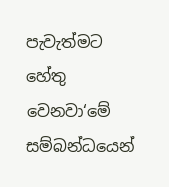පැවැත්මට හේතු වෙනවා‘මේ සම්බන්ධයෙන්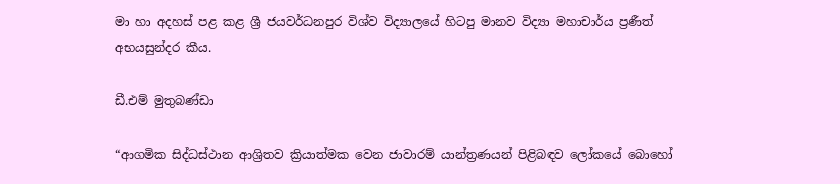මා හා අදහස් පළ කළ ශ්‍රී ජයවර්ධනපුර විශ්ව විද්‍යාලයේ හිටපු මානව විද්‍යා මහාචාර්ය ප්‍රණීත් අභයසුන්දර කීය.

ඩී.එම් මුතුබණ්ඩා

“ආගමික සිද්ධස්ථාන ආශ්‍රිතව ක්‍රියාත්මක වෙන ජාවාරම් යාන්ත්‍රණයන් පිළිබඳව ලෝකයේ බොහෝ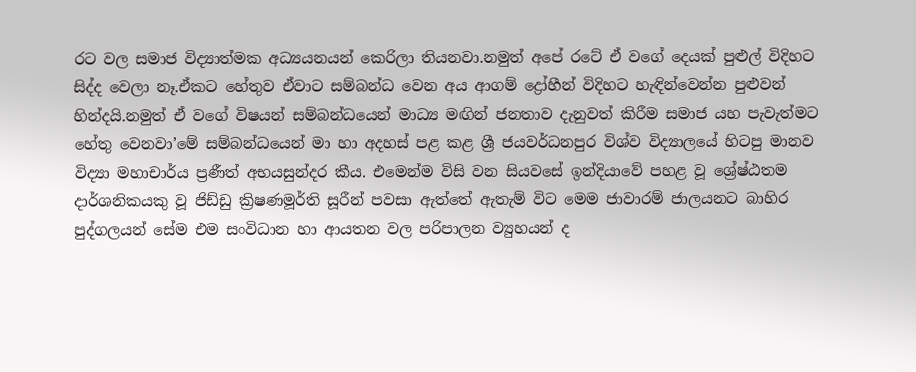රට වල සමාජ විද්‍යාත්මක අධ්‍යයනයන් කෙරිලා තියනවා.නමුත් අපේ රටේ ඒ වගේ දෙයක් පුළුල් විදිහට සිද්ද වෙලා නෑ.ඒකට හේතුව ඒවාට සම්බන්ධ වෙන අය ආගම් ද්‍රෝහීන් විදිහට හැඳින්වෙන්න පුළුවන් හින්දයි.නමුත් ඒ වගේ විෂයන් සම්බන්ධයෙන් මාධ්‍ය මඟින් ජනතාව දැනුවත් කිරීම සමාජ යහ පැවැත්මට හේතු වෙනවා’මේ සම්බන්ධයෙන් මා හා අදහස් පළ කළ ශ්‍රී ජයවර්ධනපුර විශ්ව විද්‍යාලයේ හිටපු මානව විද්‍යා මහාචාර්ය ප්‍රණීත් අභයසුන්දර කීය. එමෙන්ම විසි වන සියවසේ ඉන්දියාවේ පහළ වූ ශ්‍රේෂ්ඨතම දාර්ශනිකයකු වූ ජිඩ්ඩු ක්‍රිෂණමූර්ති සූරීන් පවසා ඇත්තේ ඇතැම් විට මෙම ජාවාරම් ජාලයනට බාහිර පුද්ගලයන් සේම එම සංවිධාන හා ආයතන වල පරිපාලන ව්‍යුහයන් ද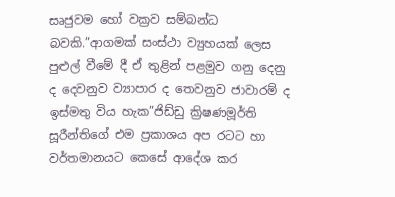සෘජුවම හෝ වක්‍රව සම්බන්ධ බවකි.”ආගමක් සංස්ථා ව්‍යුහයක් ලෙස පුළුල් වීමේ දී ඒ තුළින් පළමුව ගනු දෙනු ද දෙවනුව ව්‍යාපාර ද තෙවනුව ජාවාරම් ද ඉස්මතු විය හැක”ජිඩ්ඩු ක්‍රිෂණමූර්ති සූරීන්තිගේ එම ප්‍රකාශය අප රටට හා වර්තමානයට කෙසේ ආදේශ කර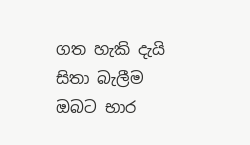ගත හැකි දැයි සිතා බැලීම ඔබට භාර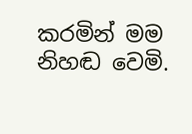කරමින් මම නිහඬ වෙමි.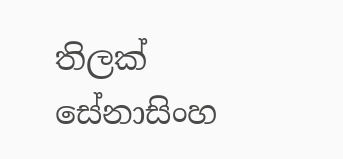තිලක් සේනාසිංහ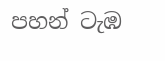පහන් ටැඹ